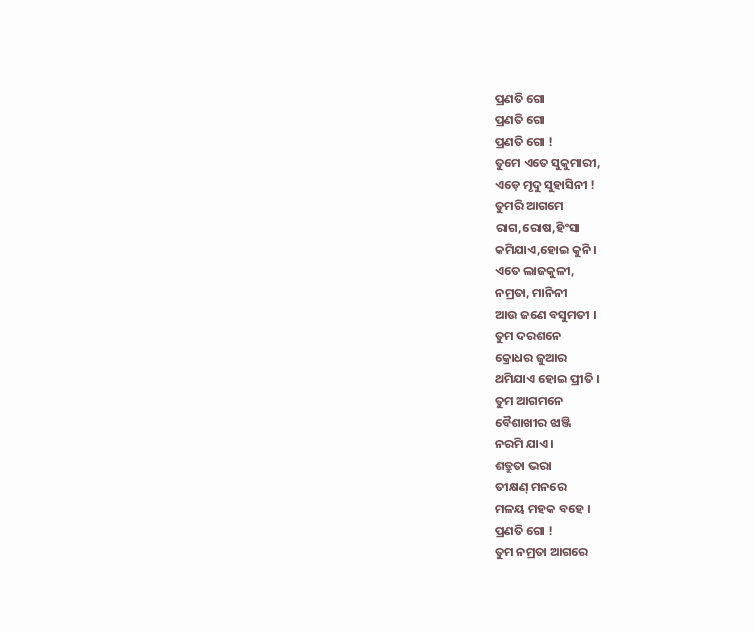ପ୍ରଣତି ଗୋ
ପ୍ରଣତି ଗୋ
ପ୍ରଣତି ଗୋ !
ତୁମେ ଏତେ ସୁକୁମାରୀ,
ଏଡ଼େ ମୃଦୁ ସୁହାସିନୀ !
ତୁମରି ଆଗମେ
ରାଗ,ରୋଷ,ହିଂସା
କମିଯାଏ,ହୋଇ କୁନି ।
ଏତେ ଲାଜକୁଳୀ,
ନମ୍ରତା, ମାନିନୀ
ଆଉ ଜଣେ ବସୁମତୀ ।
ତୁମ ଦରଶନେ
କ୍ରୋଧର ଜୁଆର
ଥମିଯାଏ ହୋଇ ପ୍ରୀତି ।
ତୁମ ଆଗମନେ
ବୈଶାଖୀର ଝାଞ୍ଜି
ନରମି ଯାଏ ।
ଶତ୍ରୁତା ଭରା
ତୀକ୍ଷଣ୍ ମନରେ
ମଳୟ ମହକ ବହେ ।
ପ୍ରଣତି ଗୋ !
ତୁମ ନମ୍ରତା ଆଗରେ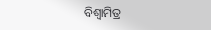ବିଶ୍ଵାମିତ୍ର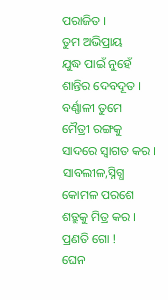ପରାଜିତ ।
ତୁମ ଅଭିପ୍ରାୟ
ଯୁଦ୍ଧ ପାଇଁ ନୁହେଁ
ଶାନ୍ତିର ଦେବଦୂତ ।
ବର୍ଣ୍ଣାଳୀ ତୁମେ
ମୈତ୍ରୀ ରଙ୍ଗକୁ
ସାଦରେ ସ୍ୱାଗତ କର ।
ସାବଲୀଳ,ସ୍ନିଗ୍ଧ
କୋମଳ ପରଶେ
ଶତ୍ରୁକୁ ମିତ୍ର କର ।
ପ୍ରଣତି ଗୋ !
ଘେନ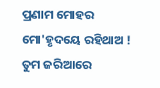ପ୍ରଣାମ ମୋହର
ମୋ'ହୃଦୟେ ରହିଥାଅ !
ତୁମ ଜରିଆରେ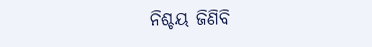ନିଶ୍ଚୟ ଜିଣିବି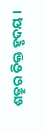ଶତ୍ରୁର ତିକ୍ତ ହୃଦୟ ।